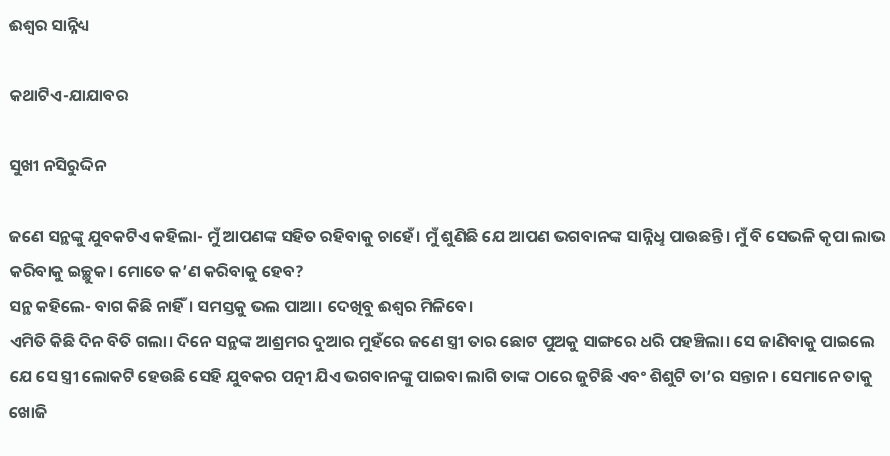ଈଶ୍ବର ସାନ୍ନିଧ୍ୟ

କଥାଟିଏ-ଯାଯାବର

ସୁଖୀ ନସିରୁଦ୍ଦିନ

ଜଣେ ସନ୍ଥଙ୍କୁ ଯୁବକଟିଏ କହିଲା- ମୁଁ ଆପଣଙ୍କ ସହିତ ରହିବାକୁ ଚାହେଁ। ମୁଁ ଶୁଣିଛି ଯେ ଆପଣ ଭଗବାନଙ୍କ ସାନ୍ନିଧୢ ପାଉଛନ୍ତି। ମୁଁ ବି ସେଭଳି କୃପା ଲାଭ କରିବାକୁ ଇଚ୍ଛୁକ। ମୋତେ କ’ଣ କରିବାକୁ ହେବ?
ସନ୍ଥ କହିଲେ- ବାଗ କିଛି ନାହିଁ। ସମସ୍ତକୁ ଭଲ ପାଆ। ଦେଖିବୁ ଈଶ୍ବର ମିଳିବେ।
ଏମିତି କିଛି ଦିନ ବିତି ଗଲା। ଦିନେ ସନ୍ଥଙ୍କ ଆଶ୍ରମର ଦୁଆର ମୁହଁରେ ଜଣେ ସ୍ତ୍ରୀ ତାର ଛୋଟ ପୁଅକୁ ସାଙ୍ଗରେ ଧରି ପହଞ୍ଚିଲା। ସେ ଜାଣିବାକୁ ପାଇଲେ ଯେ ସେ ସ୍ତ୍ରୀ ଲୋକଟି ହେଉଛି ସେହି ଯୁବକର ପତ୍ନୀ ଯିଏ ଭଗବାନଙ୍କୁ ପାଇବା ଲାଗି ତାଙ୍କ ଠାରେ ଜୁଟିଛି ଏବଂ ଶିଶୁଟି ତା’ର ସନ୍ତାନ। ସେମାନେ ତାକୁ ଖୋଜି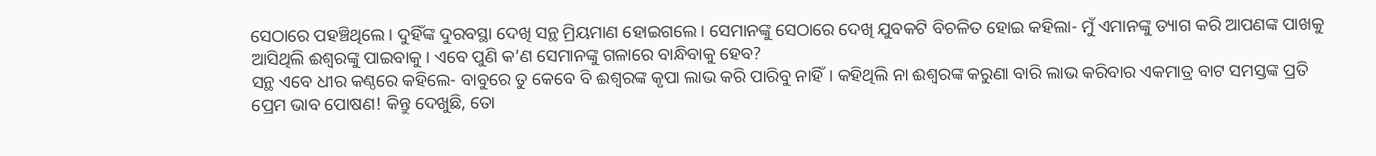ସେଠାରେ ପହଞ୍ଚିଥିଲେ। ଦୁହିଁଙ୍କ ଦୁରବସ୍ଥା ଦେଖି ସନ୍ଥ ମ୍ରିୟମାଣ ହୋଇଗଲେ। ସେମାନଙ୍କୁ ସେଠାରେ ଦେଖି ଯୁବକଟି ବିଚଳିତ ହୋଇ କହିଲା- ମୁଁ ଏମାନଙ୍କୁ ତ୍ୟାଗ କରି ଆପଣଙ୍କ ପାଖକୁ ଆସିଥିଲି ଈଶ୍ବରଙ୍କୁ ପାଇବାକୁ। ଏବେ ପୁଣି କ’ଣ ସେମାନଙ୍କୁ ଗଳାରେ ବାନ୍ଧିବାକୁ ହେବ?
ସନ୍ଥ ଏବେ ଧୀର କଣ୍ଠରେ କହିଲେ- ବାବୁରେ ତୁ କେବେ ବି ଈଶ୍ବରଙ୍କ କୃପା ଲାଭ କରି ପାରିବୁ ନାହିଁ। କହିଥିଲି ନା ଈଶ୍ବରଙ୍କ କରୁଣା ବାରି ଲାଭ କରିବାର ଏକମାତ୍ର ବାଟ ସମସ୍ତଙ୍କ ପ୍ରତି ପ୍ରେମ ଭାବ ପୋଷଣ! କିନ୍ତୁ ଦେଖୁଛି, ତୋ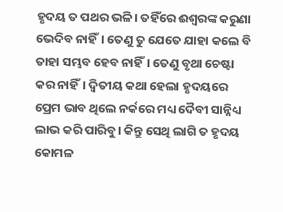ହୃଦୟ ତ ପଥର ଭଳି। ତହିଁରେ ଈଶ୍ବରଙ୍କ କରୁଣା ଭେଦିବ ନାହିଁ। ତେଣୁ ତୁ ଯେତେ ଯାହା କଲେ ବି ତାହା ସମ୍ଭବ ହେବ ନାହିଁ। ତେଣୁ ବୃଥା ଚେଷ୍ଟା କର ନାହିଁ। ଦ୍ବିତୀୟ କଥା ହେଲା ହୃଦୟରେ ପ୍ରେମ ଭାବ ଥିଲେ ନର୍କରେ ମଧ୍ୟ ଦୈବୀ ସାନ୍ନିଧ୍ୟ ଲାଭ କରି ପାରିବୁ। କିନ୍ତୁ ସେଥି ଲାଗି ତ ହୃଦୟ କୋମଳ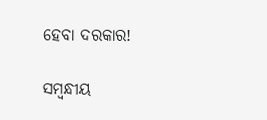ହେବା ଦରକାର!

ସମ୍ବନ୍ଧୀୟ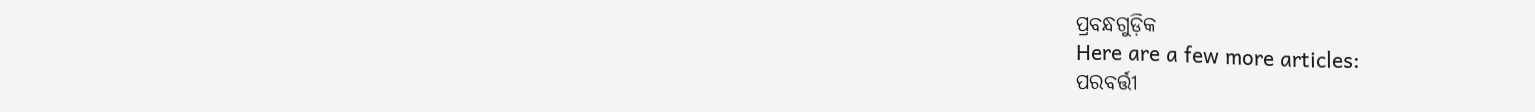ପ୍ରବନ୍ଧଗୁଡ଼ିକ
Here are a few more articles:
ପରବର୍ତ୍ତୀ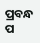ପ୍ରବନ୍ଧ ପ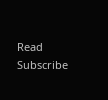Read
Subscribe